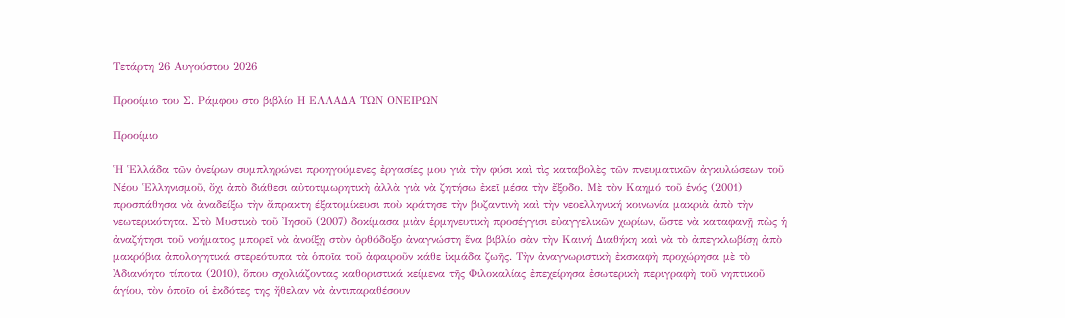Τετάρτη 26 Αυγούστου 2026

Προοίμιο του Σ. Ράμφου στο βιβλίο Η ΕΛΛΑΔΑ ΤΩΝ ΟΝΕΙΡΩΝ

Προοίμιο

Ἡ Ἑλλάδα τῶν ὀνείρων συμπληρώνει προηγούμενες ἐργασίες μου γιὰ τὴν φύσι καὶ τὶς καταβολὲς τῶν πνευματικῶν ἀγκυλώσεων τοῦ Νέου Ἑλληνισμοῦ, ὄχι ἀπὸ διάθεσι αὐτοτιμωρητικὴ ἀλλὰ γιὰ νὰ ζητήσω ἐκεῖ μέσα τὴν ἔξοδο. Μὲ τὸν Καημό τοῦ ἑνός (2001) προσπάθησα νὰ ἀναδείξω τὴν ἄπρακτη έξατομίκευσι ποὺ κράτησε τὴν βυζαντινὴ καὶ τὴν νεοελληνική κοινωνία μακριὰ ἀπὸ τὴν νεωτερικότητα. Στὸ Μυστικὸ τοῦ Ἰησοῦ (2007) δοκίμασα μιὰν ἑρμηνευτικὴ προσέγγισι εὐαγγελικῶν χωρίων, ὥστε νὰ καταφανῇ πὼς ἡ ἀναζήτησι τοῦ νοήματος μπορεῖ νὰ ἀνοίξῃ στὸν ὀρθόδοξο ἀναγνώστη ἕνα βιβλίο σὰν τὴν Καινή Διαθήκη καὶ νὰ τὸ ἀπεγκλωβίσῃ ἀπὸ μακρόβια ἀπολογητικά στερεότυπα τὰ ὁποῖα τοῦ ἀφαιροῦν κάθε ἰκμάδα ζωῆς. Τὴν ἀναγνωριστικὴ ἐκσκαφὴ προχώρησα μὲ τὸ Ἀδιανόητο τίποτα (2010), ὅπου σχολιάζοντας καθοριστικά κείμενα τῆς Φιλοκαλίας ἐπεχείρησα ἐσωτερικὴ περιγραφὴ τοῦ νηπτικοῦ ἁγίου, τὸν ὁποῖο οἱ ἐκδότες της ἤθελαν νὰ ἀντιπαραθέσουν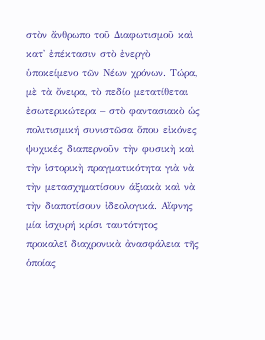στὸν ἄνθρωπο τοῦ Διαφωτισμοῦ καὶ κατ' ἐπέκτασιν στὸ ἐνεργὸ ὑποκείμενο τῶν Νέων χρόνων. Τώρα, μὲ τὰ ὄνειρα, τὸ πεδίο μετατίθεται ἐσωτερικώτερα – στὸ φαντασιακὸ ὡς πολιτισμική συνιστῶσα ὅπου εἰκόνες ψυχικές διαπερνοῦν τὴν φυσικὴ καὶ τὴν ἱστορικὴ πραγματικότητα γιὰ νὰ τὴν μετασχηματίσουν άξιακὰ καὶ νὰ τὴν διαποτίσουν ἰδεολογικά. Αἴφνης μία ἰσχυρή κρίσι ταυτότητος προκαλεῖ διαχρονικὰ ἀνασφάλεια τῆς ὁποίας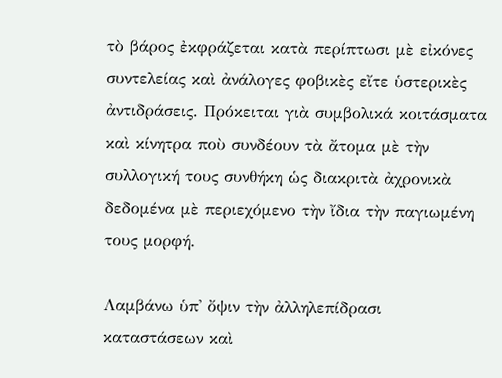τὸ βάρος ἐκφράζεται κατὰ περίπτωσι μὲ εἰκόνες συντελείας καὶ ἀνάλογες φοβικὲς εἴτε ὑστερικὲς ἀντιδράσεις. Πρόκειται γιὰ συμβολικά κοιτάσματα καὶ κίνητρα ποὺ συνδέουν τὰ ἄτομα μὲ τὴν συλλογική τους συνθήκη ὡς διακριτὰ ἀχρονικὰ δεδομένα μὲ περιεχόμενο τὴν ἴδια τὴν παγιωμένη τους μορφή.

Λαμβάνω ὑπ' ὄψιν τὴν ἀλληλεπίδρασι καταστάσεων καὶ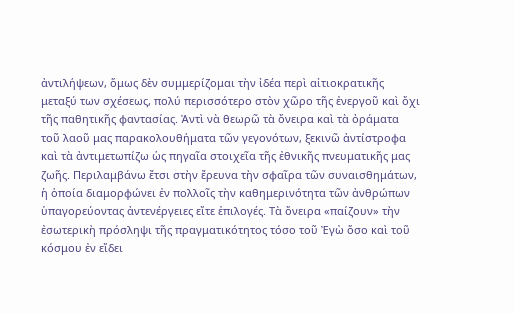ἀντιλήψεων, ὅμως δὲν συμμερίζομαι τὴν ἰδέα περὶ αἰτιοκρατικῆς μεταξύ των σχέσεως, πολύ περισσότερο στὸν χῶρο τῆς ἐνεργοῦ καὶ ὄχι τῆς παθητικῆς φαντασίας. Ἀντὶ νὰ θεωρῶ τὰ ὄνειρα καὶ τὰ ὀράματα τοῦ λαοῦ μας παρακολουθήματα τῶν γεγονότων, ξεκινῶ ἀντίστροφα καὶ τὰ ἀντιμετωπίζω ὡς πηγαῖα στοιχεῖα τῆς ἐθνικῆς πνευματικῆς μας ζωῆς. Περιλαμβάνω ἔτσι στὴν ἔρευνα τὴν σφαῖρα τῶν συναισθημάτων, ἡ ὁποία διαμορφώνει ἐν πολλοῖς τὴν καθημερινότητα τῶν ἀνθρώπων ὑπαγορεύοντας ἀντενέργειες εἴτε ἐπιλογές. Τὰ ὄνειρα «παίζουν» τὴν ἐσωτερικὴ πρόσληψι τῆς πραγματικότητος τόσο τοῦ Ἐγὼ ὅσο καὶ τοῦ κόσμου ἐν εἴδει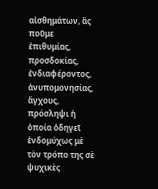αἰσθημάτων, ἂς ποῦμε ἐπιθυμίας, προσδοκίας, ἐνδιαφέροντος, ἀνυπομονησίας, ἄγχους, πρόσληψι ἡ ὁποία ὁδηγεῖ ἐνδομύχως μὲ τὸν τρόπο της σὲ ψυχικὲς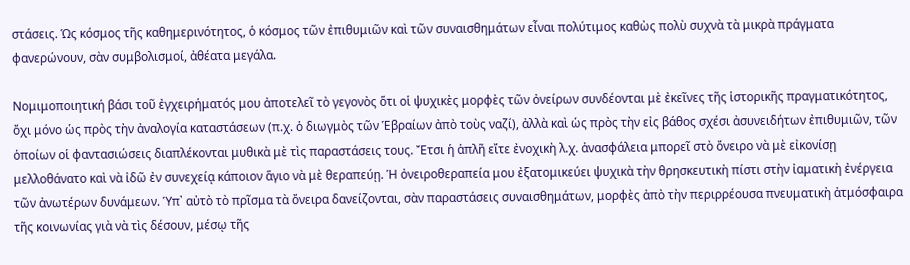στάσεις. Ὡς κόσμος τῆς καθημερινότητος, ὁ κόσμος τῶν ἐπιθυμιῶν καὶ τῶν συναισθημάτων εἶναι πολύτιμος καθὼς πολὺ συχνὰ τὰ μικρὰ πράγματα φανερώνουν, σὰν συμβολισμοί, ἀθέατα μεγάλα.

Νομιμοποιητική βάσι τοῦ ἐγχειρήματός μου ἀποτελεῖ τὸ γεγονὸς ὅτι οἱ ψυχικὲς μορφὲς τῶν ὀνείρων συνδέονται μὲ ἐκεῖνες τῆς ἱστορικῆς πραγματικότητος, ὄχι μόνο ὡς πρὸς τὴν ἀναλογία καταστάσεων (π.χ. ὁ διωγμὸς τῶν Ἑβραίων ἀπὸ τοὺς ναζί), ἀλλὰ καὶ ὡς πρὸς τὴν εἰς βάθος σχέσι ἀσυνειδήτων ἐπιθυμιῶν, τῶν ὁποίων οἱ φαντασιώσεις διαπλέκονται μυθικὰ μὲ τὶς παραστάσεις τους. Ἔτσι ἡ ἁπλῆ εἴτε ἐνοχικὴ λ.χ. ἀνασφάλεια μπορεῖ στὸ ὄνειρο νὰ μὲ εἰκονίσῃ μελλοθάνατο καὶ νὰ ἰδῶ ἐν συνεχείᾳ κάποιον ἅγιο νὰ μὲ θεραπεύῃ. Ἡ ὀνειροθεραπεία μου ἐξατομικεύει ψυχικὰ τὴν θρησκευτικὴ πίστι στὴν ἰαματικὴ ἐνέργεια τῶν ἀνωτέρων δυνάμεων. Ὑπ᾿ αὐτὸ τὸ πρῖσμα τὰ ὄνειρα δανείζονται, σὰν παραστάσεις συναισθημάτων, μορφὲς ἀπὸ τὴν περιρρέουσα πνευματικὴ ἀτμόσφαιρα τῆς κοινωνίας γιὰ νὰ τὶς δέσουν, μέσῳ τῆς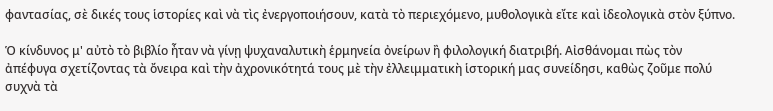φαντασίας, σὲ δικές τους ἱστορίες καὶ νὰ τὶς ἐνεργοποιήσουν, κατὰ τὸ περιεχόμενο, μυθολογικὰ εἴτε καὶ ἰδεολογικὰ στὸν ξύπνο.

Ὁ κίνδυνος μ' αὐτὸ τὸ βιβλίο ἦταν νὰ γίνῃ ψυχαναλυτικὴ ἑρμηνεία ὀνείρων ἢ φιλολογική διατριβή. Αἰσθάνομαι πὼς τὸν ἀπέφυγα σχετίζοντας τὰ ὄνειρα καὶ τὴν ἀχρονικότητά τους μὲ τὴν ἐλλειμματικὴ ἱστορική μας συνείδησι, καθὼς ζοῦμε πολύ συχνὰ τὰ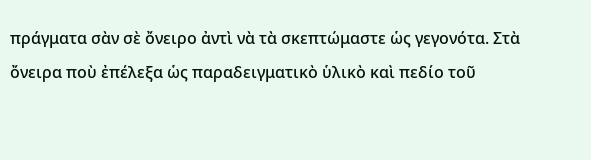πράγματα σὰν σὲ ὄνειρο ἀντὶ νὰ τὰ σκεπτώμαστε ὡς γεγονότα. Στὰ ὄνειρα ποὺ ἐπέλεξα ὡς παραδειγματικὸ ὑλικὸ καὶ πεδίο τοῦ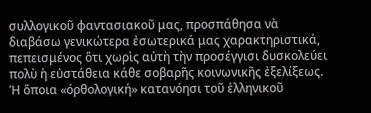συλλογικοῦ φαντασιακοῦ μας, προσπάθησα νὰ διαβάσω γενικώτερα ἐσωτερικά μας χαρακτηριστικά, πεπεισμένος ὅτι χωρὶς αὐτὴ τὴν προσέγγισι δυσκολεύει πολὺ ἡ εὐστάθεια κάθε σοβαρῆς κοινωνικῆς ἐξελίξεως. Ἡ ὅποια «όρθολογική» κατανόησι τοῦ ἑλληνικοῦ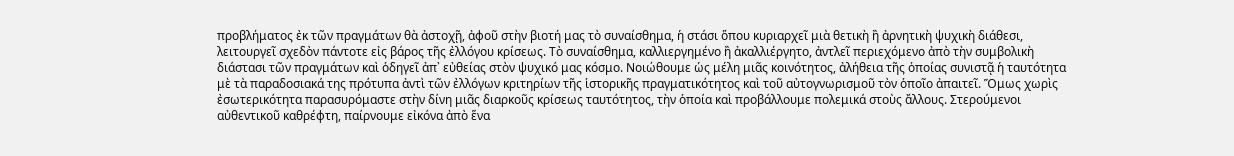προβλήματος ἐκ τῶν πραγμάτων θὰ ἀστοχῇ, ἀφοῦ στὴν βιοτή μας τὸ συναίσθημα, ἡ στάσι ὅπου κυριαρχεῖ μιὰ θετικὴ ἢ ἀρνητικὴ ψυχικὴ διάθεσι, λειτουργεῖ σχεδὸν πάντοτε εἰς βάρος τῆς ἐλλόγου κρίσεως. Τὸ συναίσθημα, καλλιεργημένο ἢ ἀκαλλιέργητο, ἀντλεῖ περιεχόμενο ἀπὸ τὴν συμβολικὴ διάστασι τῶν πραγμάτων καὶ ὁδηγεῖ ἀπ᾿ εὐθείας στὸν ψυχικό μας κόσμο. Νοιώθουμε ὡς μέλη μιᾶς κοινότητος, ἀλήθεια τῆς ὁποίας συνιστᾷ ἡ ταυτότητα μὲ τὰ παραδοσιακά της πρότυπα ἀντὶ τῶν ἐλλόγων κριτηρίων τῆς ἱστορικῆς πραγματικότητος καὶ τοῦ αὐτογνωρισμοῦ τὸν ὁποῖο ἀπαιτεῖ. Ὅμως χωρὶς ἐσωτερικότητα παρασυρόμαστε στὴν δίνη μιᾶς διαρκοῦς κρίσεως ταυτότητος, τὴν ὁποία καὶ προβάλλουμε πολεμικά στοὺς ἄλλους. Στερούμενοι αὐθεντικοῦ καθρέφτη, παίρνουμε εἰκόνα ἀπὸ ἕνα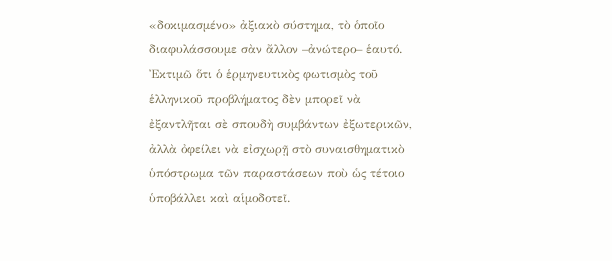«δοκιμασμένο» ἀξιακὸ σύστημα, τὸ ὁποῖο διαφυλάσσουμε σὰν ἄλλον –ἀνώτερο– ἑαυτό. Ἐκτιμῶ ὅτι ὁ ἑρμηνευτικὸς φωτισμὸς τοῦ ἑλληνικοῦ προβλήματος δὲν μπορεῖ νὰ ἐξαντλῆται σὲ σπουδὴ συμβάντων ἐξωτερικῶν, ἀλλὰ ὀφείλει νὰ εἰσχωρῇ στὸ συναισθηματικὸ ὑπόστρωμα τῶν παραστάσεων ποὺ ὡς τέτοιο ὑποβάλλει καὶ αἱμοδοτεῖ.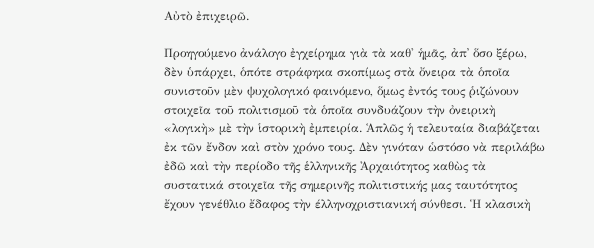Αὐτὸ ἐπιχειρῶ.

Προηγούμενο ἀνάλογο ἐγχείρημα γιὰ τὰ καθ' ἡμᾶς, ἀπ᾿ ὅσο ξέρω, δὲν ὑπάρχει, ὁπότε στράφηκα σκοπίμως στὰ ὄνειρα τὰ ὁποῖα συνιστοῦν μὲν ψυχολογικό φαινόμενο, ὅμως ἐντός τους ῥιζώνουν στοιχεῖα τοῦ πολιτισμοῦ τὰ ὁποῖα συνδυάζουν τὴν ὀνειρικὴ «λογικὴ» μὲ τὴν ἱστορικὴ ἐμπειρία. Ἁπλῶς ἡ τελευταία διαβάζεται ἐκ τῶν ἔνδον καὶ στὸν χρόνο τους. Δὲν γινόταν ὡστόσο νὰ περιλάβω ἐδῶ καὶ τὴν περίοδο τῆς ἑλληνικῆς Ἀρχαιότητος καθὼς τὰ συστατικά στοιχεῖα τῆς σημερινῆς πολιτιστικής μας ταυτότητος ἔχουν γενέθλιο ἔδαφος τὴν έλληνοχριστιανική σύνθεσι. Ἡ κλασικὴ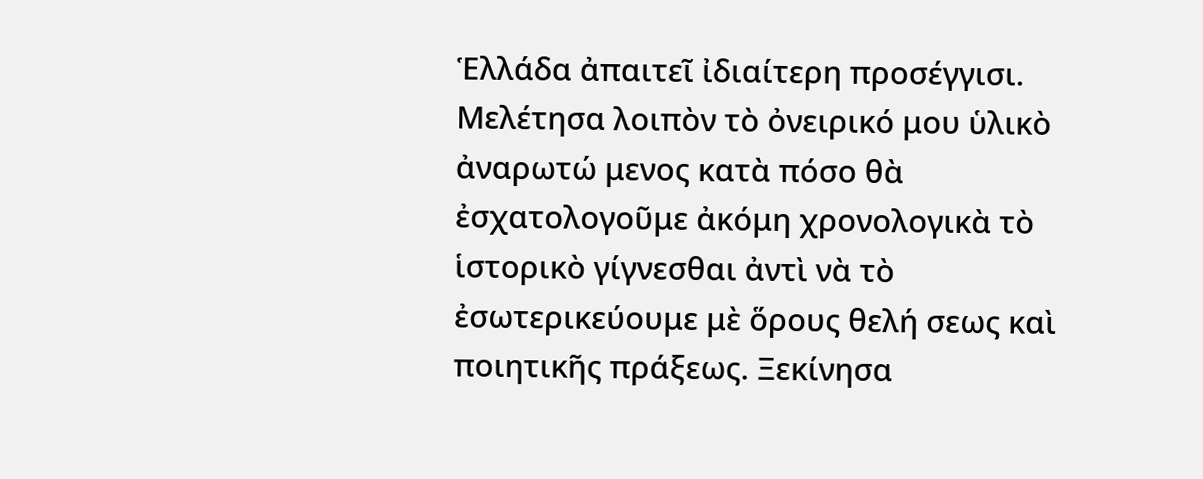Ἑλλάδα ἀπαιτεῖ ἰδιαίτερη προσέγγισι. Μελέτησα λοιπὸν τὸ ὀνειρικό μου ὑλικὸ ἀναρωτώ μενος κατὰ πόσο θὰ ἐσχατολογοῦμε ἀκόμη χρονολογικὰ τὸ ἱστορικὸ γίγνεσθαι ἀντὶ νὰ τὸ ἐσωτερικεύουμε μὲ ὅρους θελή σεως καὶ ποιητικῆς πράξεως. Ξεκίνησα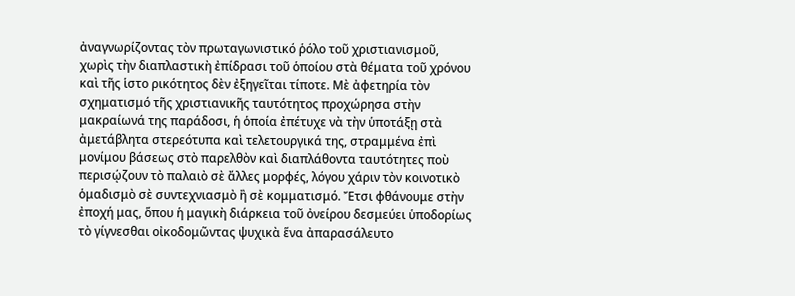ἀναγνωρίζοντας τὸν πρωταγωνιστικό ῥόλο τοῦ χριστιανισμοῦ, χωρὶς τὴν διαπλαστικὴ ἐπίδρασι τοῦ ὁποίου στὰ θέματα τοῦ χρόνου καὶ τῆς ἱστο ρικότητος δὲν ἐξηγεῖται τίποτε. Μὲ ἀφετηρία τὸν σχηματισμό τῆς χριστιανικῆς ταυτότητος προχώρησα στὴν μακραίωνά της παράδοσι, ἡ ὁποία ἐπέτυχε νὰ τὴν ὑποτάξῃ στὰ ἀμετάβλητα στερεότυπα καὶ τελετουργικά της, στραμμένα ἐπὶ μονίμου βάσεως στὸ παρελθὸν καὶ διαπλάθοντα ταυτότητες ποὺ περισῴζουν τὸ παλαιὸ σὲ ἄλλες μορφές, λόγου χάριν τὸν κοινοτικὸ ὁμαδισμὸ σὲ συντεχνιασμὸ ἢ σὲ κομματισμό. Ἔτσι φθάνουμε στὴν ἐποχή μας, ὅπου ἡ μαγικὴ διάρκεια τοῦ ὀνείρου δεσμεύει ὑποδορίως τὸ γίγνεσθαι οἰκοδομῶντας ψυχικὰ ἕνα ἀπαρασάλευτο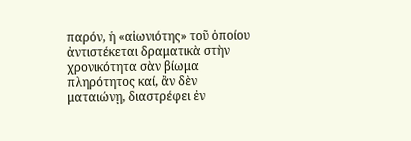παρόν, ἡ «αἰωνιότης» τοῦ ὁποίου ἀντιστέκεται δραματικὰ στὴν χρονικότητα σὰν βίωμα πληρότητος καί, ἂν δὲν ματαιώνῃ, διαστρέφει ἐν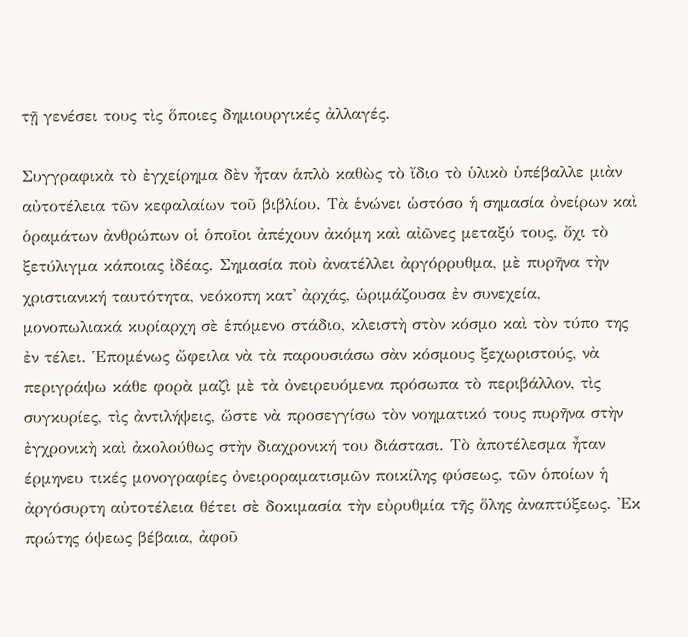τῇ γενέσει τους τὶς ὅποιες δημιουργικές ἀλλαγές.

Συγγραφικὰ τὸ ἐγχείρημα δὲν ἦταν ἁπλὸ καθὼς τὸ ἴδιο τὸ ὑλικὸ ὑπέβαλλε μιὰν αὐτοτέλεια τῶν κεφαλαίων τοῦ βιβλίου. Τὰ ἑνώνει ὡστόσο ἡ σημασία ὀνείρων καὶ ὁραμάτων ἀνθρώπων οἱ ὁποῖοι ἀπέχουν ἀκόμη καὶ αἰῶνες μεταξύ τους, ὄχι τὸ ξετύλιγμα κάποιας ἰδέας. Σημασία ποὺ ἀνατέλλει ἀργόρρυθμα, μὲ πυρῆνα τὴν χριστιανική ταυτότητα, νεόκοπη κατ' ἀρχάς, ὡριμάζουσα ἐν συνεχεία, μονοπωλιακά κυρίαρχη σὲ ἑπόμενο στάδιο, κλειστὴ στὸν κόσμο καὶ τὸν τύπο της ἐν τέλει. Ἑπομένως ὤφειλα νὰ τὰ παρουσιάσω σὰν κόσμους ξεχωριστούς, νὰ περιγράψω κάθε φορὰ μαζὶ μὲ τὰ ὀνειρευόμενα πρόσωπα τὸ περιβάλλον, τὶς συγκυρίες, τὶς ἀντιλήψεις, ὥστε νὰ προσεγγίσω τὸν νοηματικό τους πυρῆνα στὴν ἐγχρονικὴ καὶ ἀκολούθως στὴν διαχρονική του διάστασι. Τὸ ἀποτέλεσμα ἦταν έρμηνευ τικές μονογραφίες ὀνειροραματισμῶν ποικίλης φύσεως, τῶν ὁποίων ἡ ἀργόσυρτη αὐτοτέλεια θέτει σὲ δοκιμασία τὴν εὐρυθμία τῆς ὅλης ἀναπτύξεως. Ἐκ πρώτης όψεως βέβαια, ἀφοῦ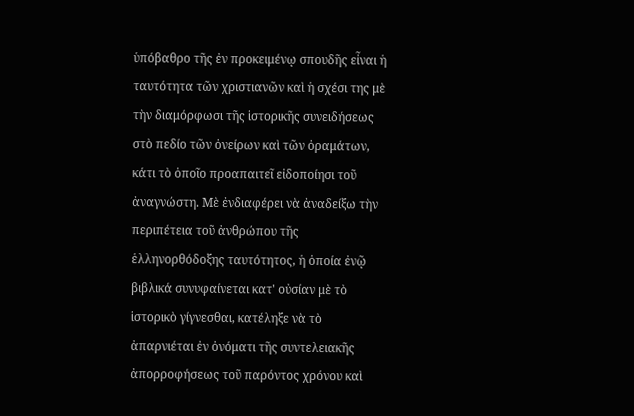ὑπόβαθρο τῆς ἐν προκειμένῳ σπουδῆς εἶναι ἡ ταυτότητα τῶν χριστιανῶν καὶ ἡ σχέσι της μὲ τὴν διαμόρφωσι τῆς ἱστορικῆς συνειδήσεως στὸ πεδίο τῶν ὀνείρων καὶ τῶν ὀραμάτων, κάτι τὸ ὁποῖο προαπαιτεῖ εἰδοποίησι τοῦ ἀναγνώστη. Μὲ ἐνδιαφέρει νὰ ἀναδείξω τὴν περιπέτεια τοῦ ἀνθρώπου τῆς ἑλληνορθόδοξης ταυτότητος, ἡ ὁποία ἐνῷ βιβλικά συνυφαίνεται κατ' οὐσίαν μὲ τὸ ἱστορικὸ γίγνεσθαι, κατέληξε νὰ τὸ ἀπαρνιέται ἐν ὀνόματι τῆς συντελειακῆς ἀπορροφήσεως τοῦ παρόντος χρόνου καὶ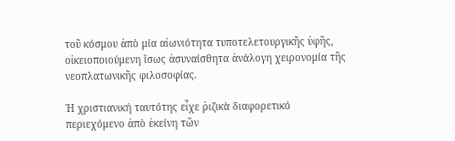τοῦ κόσμου ἀπὸ μία αἰωνιότητα τυποτελετουργικῆς ὑφῆς, οἰκειοποιούμενη ἴσως ἀσυναίσθητα ἀνάλογη χειρονομία τῆς νεοπλατωνικῆς φιλοσοφίας.

Ἡ χριστιανική ταυτότης εἶχε ῥιζικὰ διαφορετικό περιεχόμενο ἀπὸ ἐκείνη τῶν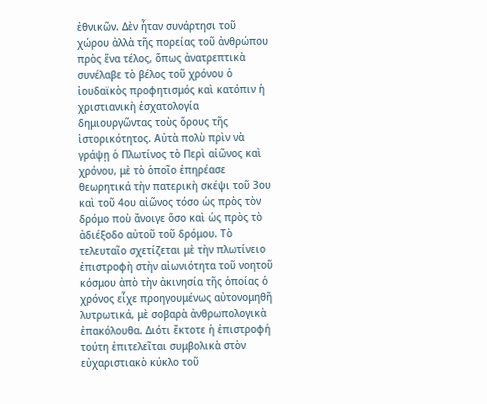ἐθνικῶν. Δὲν ἦταν συνάρτησι τοῦ χώρου ἀλλὰ τῆς πορείας τοῦ ἀνθρώπου πρὸς ἕνα τέλος, ὅπως ἀνατρεπτικὰ συνέλαβε τὸ βέλος τοῦ χρόνου ὁ ἰουδαϊκὸς προφητισμός καὶ κατόπιν ἡ χριστιανικὴ ἐσχατολογία δημιουργῶντας τοὺς ὅρους τῆς ἱστορικότητος. Αὐτὰ πολὺ πρὶν νὰ γράψῃ ὁ Πλωτίνος τὸ Περὶ αἰῶνος καὶ χρόνου, μὲ τὸ ὁποῖο ἐπηρέασε θεωρητικά τὴν πατερικὴ σκέψι τοῦ 3ου καὶ τοῦ 4ου αἰῶνος τόσο ὡς πρὸς τὸν δρόμο ποὺ ἄνοιγε ὅσο καὶ ὡς πρὸς τὸ ἀδιέξοδο αὐτοῦ τοῦ δρόμου. Τὸ τελευταῖο σχετίζεται μὲ τὴν πλωτίνειο ἐπιστροφὴ στὴν αἰωνιότητα τοῦ νοητοῦ κόσμου ἀπὸ τὴν ἀκινησία τῆς ὁποίας ὁ χρόνος εἶχε προηγουμένως αὐτονομηθῆ λυτρωτικά, μὲ σοβαρὰ ἀνθρωπολογικὰ ἐπακόλουθα. Διότι ἔκτοτε ἡ ἐπιστροφή τούτη ἐπιτελεῖται συμβολικὰ στὸν εὐχαριστιακὸ κύκλο τοῦ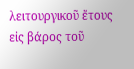λειτουργικοῦ ἔτους εἰς βάρος τοῦ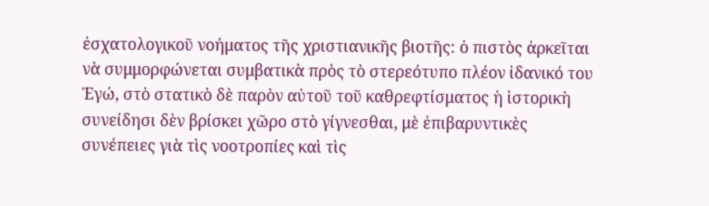ἐσχατολογικοῦ νοήματος τῆς χριστιανικῆς βιοτῆς: ὁ πιστὸς ἀρκεῖται νὰ συμμορφώνεται συμβατικὰ πρὸς τὸ στερεότυπο πλέον ἰδανικό του Ἐγώ, στὸ στατικὸ δὲ παρὸν αὐτοῦ τοῦ καθρεφτίσματος ἡ ἱστορικὴ συνείδησι δὲν βρίσκει χῶρο στὸ γίγνεσθαι, μὲ ἐπιβαρυντικὲς συνέπειες γιὰ τὶς νοοτροπίες καὶ τὶς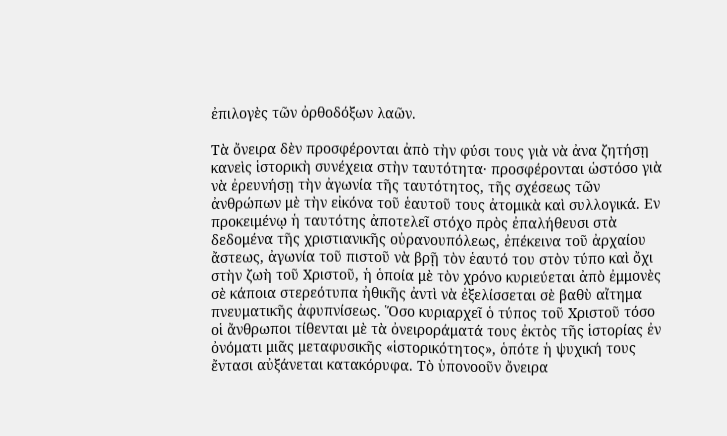ἐπιλογὲς τῶν ὀρθοδόξων λαῶν.

Τὰ ὄνειρα δὲν προσφέρονται ἀπὸ τὴν φύσι τους γιὰ νὰ ἀνα ζητήσῃ κανεὶς ἱστορικὴ συνέχεια στὴν ταυτότητα· προσφέρονται ὡστόσο γιὰ νὰ ἐρευνήσῃ τὴν ἀγωνία τῆς ταυτότητος, τῆς σχέσεως τῶν ἀνθρώπων μὲ τὴν εἰκόνα τοῦ ἑαυτοῦ τους ἀτομικὰ καὶ συλλογικά. Εν προκειμένῳ ἡ ταυτότης ἀποτελεῖ στόχο πρὸς ἐπαλήθευσι στὰ δεδομένα τῆς χριστιανικῆς οὐρανουπόλεως, ἐπέκεινα τοῦ ἀρχαίου ἄστεως, ἀγωνία τοῦ πιστοῦ νὰ βρῇ τὸν ἑαυτό του στὸν τύπο καὶ ὄχι στὴν ζωὴ τοῦ Χριστοῦ, ἡ ὁποία μὲ τὸν χρόνο κυριεύεται ἀπὸ ἐμμονὲς σὲ κάποια στερεότυπα ἠθικῆς ἀντὶ νὰ ἐξελίσσεται σὲ βαθὺ αἴτημα πνευματικῆς ἀφυπνίσεως. Ὅσο κυριαρχεῖ ὁ τύπος τοῦ Χριστοῦ τόσο οἱ ἄνθρωποι τίθενται μὲ τὰ ὀνειροράματά τους ἐκτὸς τῆς ἱστορίας ἐν ὀνόματι μιᾶς μεταφυσικῆς «ἱστορικότητος», ὁπότε ἡ ψυχική τους ἔντασι αὐξάνεται κατακόρυφα. Τὸ ὑπονοοῦν ὄνειρα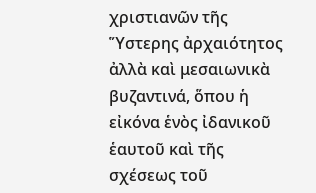χριστιανῶν τῆς Ὕστερης ἀρχαιότητος ἀλλὰ καὶ μεσαιωνικὰ βυζαντινά, ὅπου ἡ εἰκόνα ἑνὸς ἰδανικοῦ ἑαυτοῦ καὶ τῆς σχέσεως τοῦ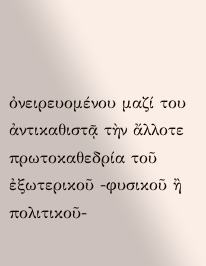ὀνειρευομένου μαζί του ἀντικαθιστᾷ τὴν ἄλλοτε πρωτοκαθεδρία τοῦ ἐξωτερικοῦ -φυσικοῦ ἢ πολιτικοῦ-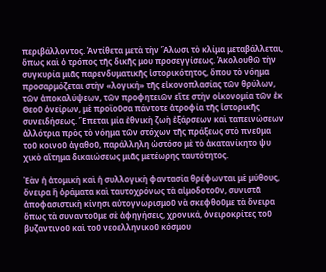περιβάλλοντος. Ἀντίθετα μετὰ τὴν Ἅλωσι τὸ κλίμα μεταβάλλεται, ὅπως καὶ ὁ τρόπος τῆς δικῆς μου προσεγγίσεως. Ἀκολουθῶ τὴν συγκυρία μιᾶς παρενδυματικῆς ἱστορικότητος, ὅπου τὸ νόημα προσαρμόζεται στὴν «λογική» τῆς εἰκονοπλασίας τῶν θρύλων, τῶν ἀποκαλύψεων, τῶν προφητειῶν εἴτε στὴν οἰκονομία τῶν ἐκ Θεοῦ ὀνείρων, μὲ προϊοῦσα πάντοτε ἀτροφία τῆς ἱστορικῆς συνειδήσεως. Ἕπεται μία ἐθνικὴ ζωὴ ἐξάρσεων καὶ ταπεινώσεων ἀλλότρια πρὸς τὸ νόημα τῶν στόχων τῆς πράξεως στὸ πνεῦμα τοῦ κοινοῦ ἀγαθοῦ, παράλληλη ὡστόσο μὲ τὸ ἀκατανίκητο ψυ χικὸ αἴτημα δικαιώσεως μιᾶς μετέωρης ταυτότητος.

Ἐὰν ἡ ἀτομικὴ καὶ ἡ συλλογικὴ φαντασία θρέφωνται μὲ μύθους, ὄνειρα ἢ ὁράματα καὶ ταυτοχρόνως τὰ αἰμοδοτοῦν, συνιστᾶ ἀποφασιστικὴ κίνησι αὐτογνωρισμοῦ νὰ σκεφθοῦμε τὰ ὄνειρα ὅπως τὰ συναντοῦμε σὲ ἀφηγήσεις, χρονικά, ὀνειροκρίτες τοῦ βυζαντινοῦ καὶ τοῦ νεοελληνικοῦ κόσμου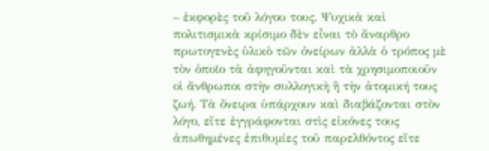– ἐκφορὲς τοῦ λόγου τους. Ψυχικὰ καὶ πολιτισμικὰ κρίσιμο δὲν εἶναι τὸ ἄναρθρο πρωτογενὲς ὑλικὸ τῶν ὀνείρων ἀλλὰ ὁ τρόπος μὲ τὸν ὁποῖο τὰ ἀφηγοῦνται καὶ τὰ χρησιμοποιοῦν οἱ ἄνθρωποι στὴν συλλογικὴ ἢ τὴν ἀτομική τους ζωή. Τὰ ὄνειρα ὑπάρχουν καὶ διαβάζονται στὸν λόγο, εἴτε ἐγγράφονται στὶς εἰκόνες τους ἀπωθημένες ἐπιθυμίες τοῦ παρελθόντος εἴτε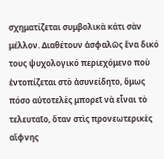σχηματίζεται συμβολικὰ κάτι σὰν μέλλον. Διαθέτουν ἀσφαλῶς ἕνα δικό τους ψυχολογικό περιεχόμενο ποὺ ἐντοπίζεται στὸ ἀσυνείδητο, ὅμως πόσο αὐτοτελὲς μπορεῖ νὰ εἶναι τὸ τελευταῖο, ὅταν στὶς προνεωτερικὲς αἴφνης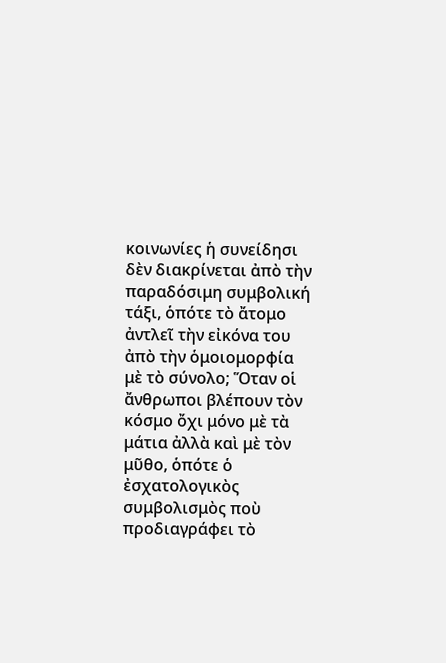κοινωνίες ἡ συνείδησι δὲν διακρίνεται ἀπὸ τὴν παραδόσιμη συμβολική τάξι, ὁπότε τὸ ἄτομο ἀντλεῖ τὴν εἰκόνα του ἀπὸ τὴν ὁμοιομορφία μὲ τὸ σύνολο; Ὅταν οἱ ἄνθρωποι βλέπουν τὸν κόσμο ὄχι μόνο μὲ τὰ μάτια ἀλλὰ καὶ μὲ τὸν μῦθο, ὁπότε ὁ ἐσχατολογικὸς συμβολισμὸς ποὺ προδιαγράφει τὸ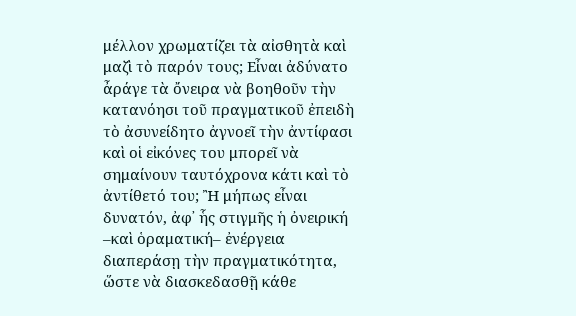μέλλον χρωματίζει τὰ αἰσθητὰ καὶ μαζὶ τὸ παρόν τους; Εἶναι ἀδύνατο ἆράγε τὰ ὄνειρα νὰ βοηθοῦν τὴν κατανόησι τοῦ πραγματικοῦ ἐπειδὴ τὸ ἀσυνείδητο ἀγνοεῖ τὴν ἀντίφασι καὶ οἱ εἰκόνες του μπορεῖ νὰ σημαίνουν ταυτόχρονα κάτι καὶ τὸ ἀντίθετό του; Ἢ μήπως εἶναι δυνατόν, ἀφ᾿ ἧς στιγμῆς ἡ ὀνειρική –καὶ ὁραματική– ἐνέργεια διαπεράσῃ τὴν πραγματικότητα, ὥστε νὰ διασκεδασθῇ κάθε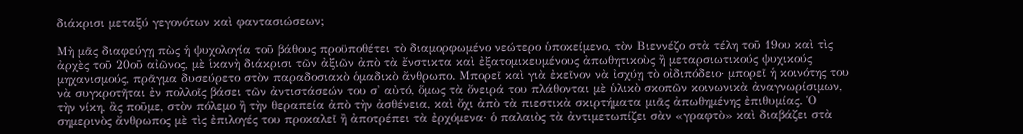διάκρισι μεταξύ γεγονότων καὶ φαντασιώσεων;

Μὴ μᾶς διαφεύγῃ πὼς ἡ ψυχολογία τοῦ βάθους προϋποθέτει τὸ διαμορφωμένο νεώτερο ὑποκείμενο, τὸν Βιεννέζο στὰ τέλη τοῦ 19ου καὶ τὶς ἀρχὲς τοῦ 20οῦ αἰῶνος, μὲ ἱκανὴ διάκρισι τῶν ἀξιῶν ἀπὸ τὰ ἔνστικτα καὶ ἐξατομικευμένους ἀπωθητικοὺς ἢ μεταρσιωτικούς ψυχικούς μηχανισμούς, πρᾶγμα δυσεύρετο στὸν παραδοσιακὸ ὁμαδικὸ ἄνθρωπο. Μπορεῖ καὶ γιὰ ἐκεῖνον νὰ ἰσχύῃ τὸ οἰδιπόδειο· μπορεῖ ἡ κοινότης του νὰ συγκροτῆται ἐν πολλοῖς βάσει τῶν ἀντιστάσεών του σ' αὐτό, ὅμως τὰ ὄνειρά του πλάθονται μὲ ὑλικὸ σκοπῶν κοινωνικὰ ἀναγνωρίσιμων, τὴν νίκη, ἂς ποῦμε, στὸν πόλεμο ἢ τὴν θεραπεία ἀπὸ τὴν ἀσθένεια, καὶ ὄχι ἀπὸ τὰ πιεστικὰ σκιρτήματα μιᾶς ἀπωθημένης ἐπιθυμίας. Ὁ σημερινὸς ἄνθρωπος μὲ τὶς ἐπιλογές του προκαλεῖ ἢ ἀποτρέπει τὰ ἐρχόμενα· ὁ παλαιὸς τὰ ἀντιμετωπίζει σὰν «γραφτὸ» καὶ διαβάζει στὰ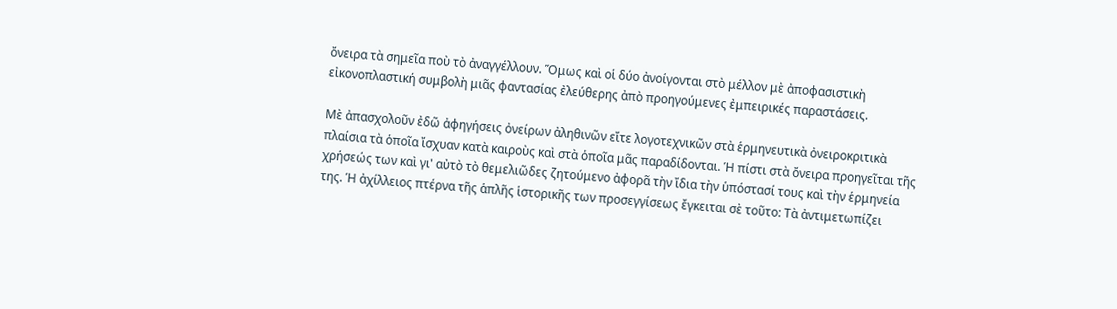ὄνειρα τὰ σημεῖα ποὺ τὸ ἀναγγέλλουν. Ὅμως καὶ οἱ δύο ἀνοίγονται στὸ μέλλον μὲ ἀποφασιστικὴ εἰκονοπλαστική συμβολὴ μιᾶς φαντασίας ἐλεύθερης ἀπὸ προηγούμενες ἐμπειρικές παραστάσεις.

Μὲ ἀπασχολοῦν ἐδῶ ἀφηγήσεις ὀνείρων ἀληθινῶν εἴτε λογοτεχνικῶν στὰ ἑρμηνευτικὰ ὀνειροκριτικὰ πλαίσια τὰ ὁποῖα ἴσχυαν κατὰ καιροὺς καὶ στὰ ὁποῖα μᾶς παραδίδονται. Ἡ πίστι στὰ ὄνειρα προηγεῖται τῆς χρήσεώς των καὶ γι' αὐτὸ τὸ θεμελιῶδες ζητούμενο ἀφορᾶ τὴν ἴδια τὴν ὑπόστασί τους καὶ τὴν ἑρμηνεία της. Ἡ ἀχίλλειος πτέρνα τῆς ἁπλῆς ἱστορικῆς των προσεγγίσεως ἔγκειται σὲ τοῦτο: Τὰ ἀντιμετωπίζει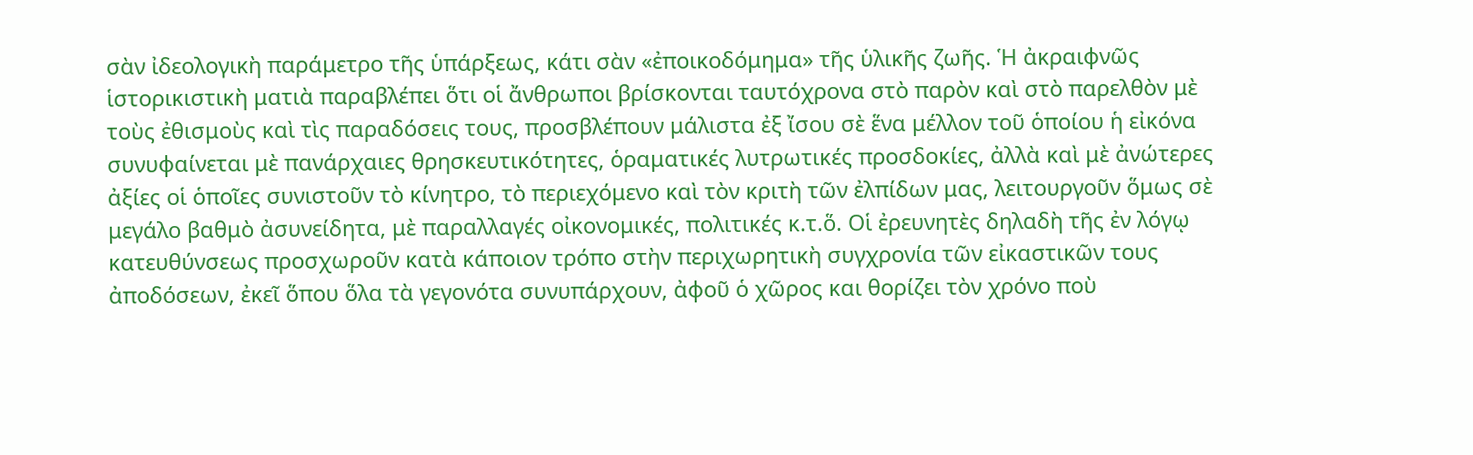σὰν ἰδεολογικὴ παράμετρο τῆς ὑπάρξεως, κάτι σὰν «ἐποικοδόμημα» τῆς ὑλικῆς ζωῆς. Ἡ ἀκραιφνῶς ἱστορικιστικὴ ματιὰ παραβλέπει ὅτι οἱ ἄνθρωποι βρίσκονται ταυτόχρονα στὸ παρὸν καὶ στὸ παρελθὸν μὲ τοὺς ἐθισμοὺς καὶ τὶς παραδόσεις τους, προσβλέπουν μάλιστα ἐξ ἴσου σὲ ἕνα μέλλον τοῦ ὁποίου ἡ εἰκόνα συνυφαίνεται μὲ πανάρχαιες θρησκευτικότητες, ὁραματικές λυτρωτικές προσδοκίες, ἀλλὰ καὶ μὲ ἀνώτερες ἀξίες οἱ ὁποῖες συνιστοῦν τὸ κίνητρο, τὸ περιεχόμενο καὶ τὸν κριτὴ τῶν ἐλπίδων μας, λειτουργοῦν ὅμως σὲ μεγάλο βαθμὸ ἀσυνείδητα, μὲ παραλλαγές οἰκονομικές, πολιτικές κ.τ.ὅ. Οἱ ἐρευνητὲς δηλαδὴ τῆς ἐν λόγῳ κατευθύνσεως προσχωροῦν κατὰ κάποιον τρόπο στὴν περιχωρητικὴ συγχρονία τῶν εἰκαστικῶν τους ἀποδόσεων, ἐκεῖ ὅπου ὅλα τὰ γεγονότα συνυπάρχουν, ἀφοῦ ὁ χῶρος και θορίζει τὸν χρόνο ποὺ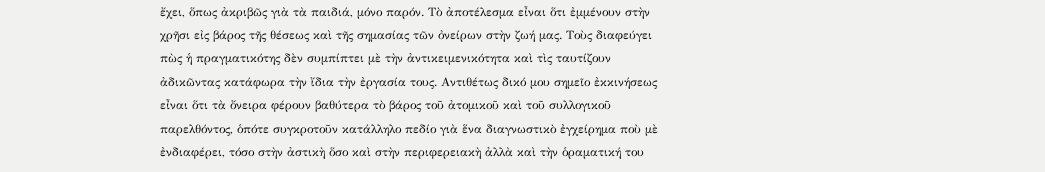ἔχει, ὅπως ἀκριβῶς γιὰ τὰ παιδιά, μόνο παρόν. Τὸ ἀποτέλεσμα εἶναι ὅτι ἐμμένουν στὴν χρῆσι εἰς βάρος τῆς θέσεως καὶ τῆς σημασίας τῶν ὀνείρων στὴν ζωή μας. Τοὺς διαφεύγει πὼς ἡ πραγματικότης δὲν συμπίπτει μὲ τὴν ἀντικειμενικότητα καὶ τὶς ταυτίζουν ἀδικῶντας κατάφωρα τὴν ἴδια τὴν ἐργασία τους. Αντιθέτως δικό μου σημεῖο ἐκκινήσεως εἶναι ὅτι τὰ ὄνειρα φέρουν βαθύτερα τὸ βάρος τοῦ ἀτομικοῦ καὶ τοῦ συλλογικοῦ παρελθόντος, ὁπότε συγκροτοῦν κατάλληλο πεδίο γιὰ ἕνα διαγνωστικὸ ἐγχείρημα ποὺ μὲ ἐνδιαφέρει, τόσο στὴν ἀστικὴ ὅσο καὶ στὴν περιφερειακὴ ἀλλὰ καὶ τὴν ὁραματική του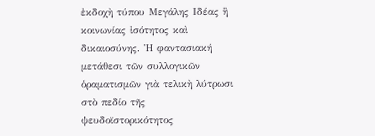ἐκδοχὴ τύπου Μεγάλης Ιδέας ἢ κοινωνίας ἰσότητος καὶ δικαιοσύνης. Ἡ φαντασιακή μετάθεσι τῶν συλλογικῶν ὁραματισμῶν γιὰ τελικὴ λύτρωσι στὸ πεδίο τῆς ψευδοϊστορικότητος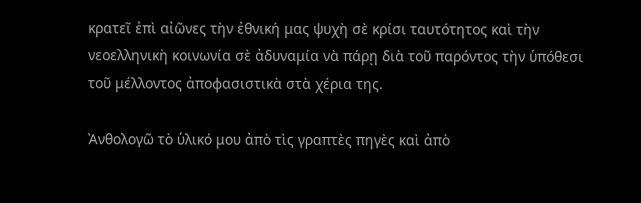κρατεῖ ἐπὶ αἰῶνες τὴν ἐθνική μας ψυχὴ σὲ κρίσι ταυτότητος καὶ τὴν νεοελληνικὴ κοινωνία σὲ ἀδυναμία νὰ πάρῃ διὰ τοῦ παρόντος τὴν ὑπόθεσι τοῦ μέλλοντος ἀποφασιστικὰ στὰ χέρια της.

Ἀνθολογῶ τὸ ὑλικό μου ἀπὸ τὶς γραπτὲς πηγὲς καὶ ἀπὸ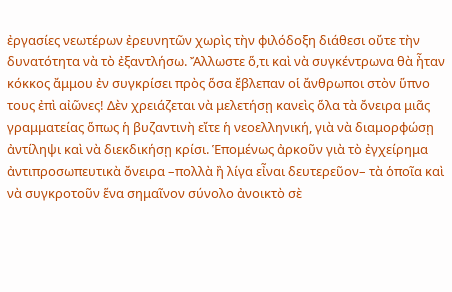ἐργασίες νεωτέρων ἐρευνητῶν χωρὶς τὴν φιλόδοξη διάθεσι οὔτε τὴν δυνατότητα νὰ τὸ ἐξαντλήσω. Ἄλλωστε ὅ,τι καὶ νὰ συγκέντρωνα θὰ ἦταν κόκκος ἄμμου ἐν συγκρίσει πρὸς ὅσα ἔβλεπαν οἱ ἄνθρωποι στὸν ὕπνο τους ἐπὶ αἰῶνες! Δὲν χρειάζεται νὰ μελετήσῃ κανεὶς ὅλα τὰ ὄνειρα μιᾶς γραμματείας ὅπως ἡ βυζαντινὴ εἴτε ἡ νεοελληνική, γιὰ νὰ διαμορφώσῃ ἀντίληψι καὶ νὰ διεκδικήσῃ κρίσι. Ἑπομένως ἀρκοῦν γιὰ τὸ ἐγχείρημα ἀντιπροσωπευτικὰ ὄνειρα –πολλὰ ἢ λίγα εἶναι δευτερεῦον– τὰ ὁποῖα καὶ νὰ συγκροτοῦν ἕνα σημαῖνον σύνολο ἀνοικτὸ σὲ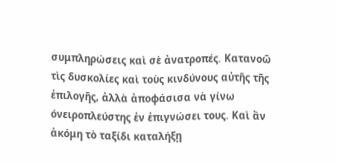συμπληρώσεις καὶ σὲ ἀνατροπές. Κατανοῶ τὶς δυσκολίες καὶ τοὺς κινδύνους αὐτῆς τῆς ἐπιλογῆς, ἀλλὰ ἀποφάσισα νὰ γίνω όνειροπλεύστης ἐν ἐπιγνώσει τους. Καὶ ἂν ἀκόμη τὸ ταξίδι καταλήξῃ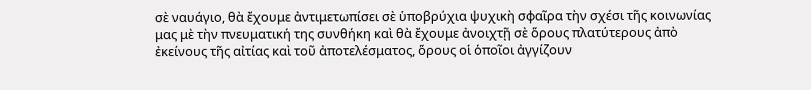σὲ ναυάγιο, θὰ ἔχουμε ἀντιμετωπίσει σὲ ὑποβρύχια ψυχικὴ σφαῖρα τὴν σχέσι τῆς κοινωνίας μας μὲ τὴν πνευματική της συνθήκη καὶ θὰ ἔχουμε ἀνοιχτῇ σὲ ὅρους πλατύτερους ἀπὸ ἐκείνους τῆς αἰτίας καὶ τοῦ ἀποτελέσματος, ὅρους οἱ ὁποῖοι ἀγγίζουν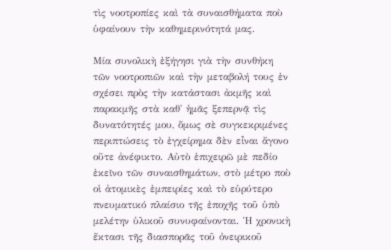τὶς νοοτροπίες καὶ τὰ συναισθήματα ποὺ ὑφαίνουν τὴν καθημερινότητά μας.

Μία συνολικὴ ἐξήγησι γιὰ τὴν συνθήκη τῶν νοοτροπιῶν καὶ τὴν μεταβολή τους ἐν σχέσει πρὸς τὴν κατάστασι ἀκμῆς καὶ παρακμῆς στὰ καθ' ἡμᾶς ξεπερνᾷ τὶς δυνατότητές μου, ὅμως σὲ συγκεκριμένες περιπτώσεις τὸ ἐγχείρημα δὲν εἶναι ἄγονο οὔτε ἀνέφικτο. Αὐτὸ ἐπιχειρῶ μὲ πεδίο ἐκεῖνο τῶν συναισθημάτων, στὸ μέτρο ποὺ οἱ ἀτομικὲς ἐμπειρίες καὶ τὸ εὐρύτερο πνευματικό πλαίσιο τῆς ἐποχῆς τοῦ ὑπὸ μελέτην ὑλικοῦ συνυφαίνονται. Ἡ χρονικὴ ἔκτασι τῆς διασπορᾶς τοῦ ὀνειρικοῦ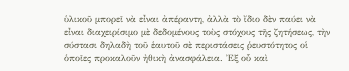ὑλικοῦ μπορεῖ νὰ εἶναι ἀπέραντη, ἀλλὰ τὸ ἴδιο δὲν παύει νὰ εἶναι διαχειρίσιμο μὲ δεδομένους τοὺς στόχους τῆς ζητήσεως, τὴν σύστασι δηλαδὴ τοῦ ἑαυτοῦ σὲ περιστάσεις ῥευστότητος οἱ ὁποῖες προκαλοῦν ἠθικὴ ἀνασφάλεια. Ἐξ οὗ καὶ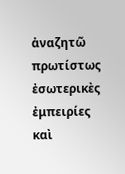ἀναζητῶ πρωτίστως ἐσωτερικὲς ἐμπειρίες καὶ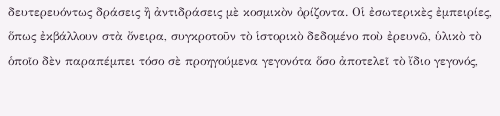δευτερευόντως δράσεις ἢ ἀντιδράσεις μὲ κοσμικὸν ὀρίζοντα. Οἱ ἐσωτερικὲς ἐμπειρίες, ὅπως ἐκβάλλουν στὰ ὄνειρα, συγκροτοῦν τὸ ἱστορικὸ δεδομένο ποὺ ἐρευνῶ, ὑλικὸ τὸ ὁποῖο δὲν παραπέμπει τόσο σὲ προηγούμενα γεγονότα ὅσο ἀποτελεῖ τὸ ἴδιο γεγονός,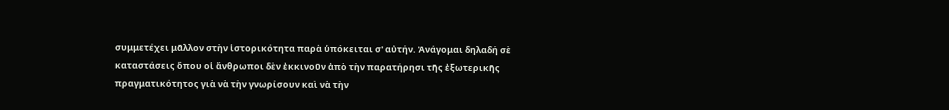συμμετέχει μᾶλλον στὴν ἱστορικότητα παρὰ ὑπόκειται σ' αὐτήν. Ἀνάγομαι δηλαδή σὲ καταστάσεις ὅπου οἱ ἄνθρωποι δὲν ἐκκινοῦν ἀπὸ τὴν παρατήρησι τῆς ἐξωτερικῆς πραγματικότητος γιὰ νὰ τὴν γνωρίσουν καὶ νὰ τὴν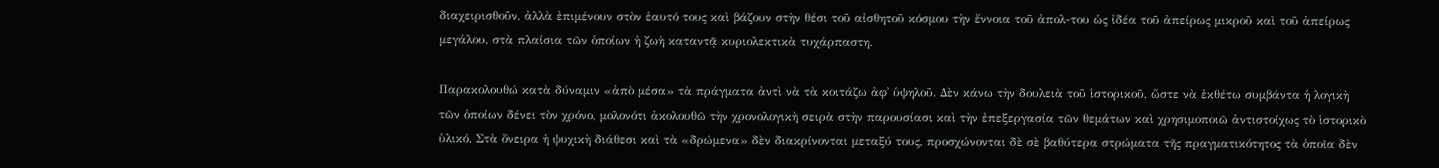διαχειρισθοῦν, ἀλλὰ ἐπιμένουν στὸν ἑαυτό τους καὶ βάζουν στὴν θέσι τοῦ αἰσθητοῦ κόσμου τὴν ἔννοια τοῦ ἀπολ-του ὡς ἰδέα τοῦ ἀπείρως μικροῦ καὶ τοῦ ἀπείρως μεγάλου, στὰ πλαίσια τῶν ὁποίων ἡ ζωὴ καταντᾷ κυριολεκτικὰ τυχάρπαστη.

Παρακολουθώ κατὰ δύναμιν «ἀπὸ μέσα» τὰ πράγματα ἀντὶ νὰ τὰ κοιτάζω ἀφ᾿ ὑψηλοῦ. Δὲν κάνω τὴν δουλειὰ τοῦ ἱστορικοῦ, ὥστε νὰ ἐκθέτω συμβάντα ἡ λογικὴ τῶν ὁποίων δένει τὸν χρόνο, μολονότι ἀκολουθῶ τὴν χρονολογικὴ σειρὰ στὴν παρουσίασι καὶ τὴν ἐπεξεργασία τῶν θεμάτων καὶ χρησιμοποιῶ ἀντιστοίχως τὸ ἱστορικὸ ὑλικό. Στὰ ὄνειρα ἡ ψυχικὴ διάθεσι καὶ τὰ «δρώμενα» δὲν διακρίνονται μεταξύ τους, προσχώνονται δὲ σὲ βαθύτερα στρώματα τῆς πραγματικότητος τὰ ὁποῖα δὲν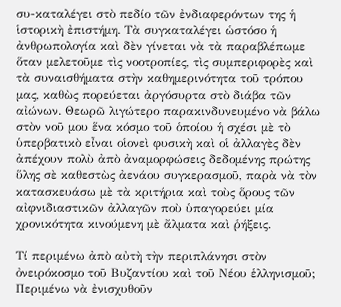συ-καταλέγει στὸ πεδίο τῶν ἐνδιαφερόντων της ἡ ἱστορικὴ ἐπιστήμη. Τὰ συγκαταλέγει ὡστόσο ἡ ἀνθρωπολογία καὶ δὲν γίνεται νὰ τὰ παραβλέπωμε ὅταν μελετοῦμε τὶς νοοτροπίες, τὶς συμπεριφορὲς καὶ τὰ συναισθήματα στὴν καθημερινότητα τοῦ τρόπου μας, καθὼς πορεύεται ἀργόσυρτα στὸ διάβα τῶν αἰώνων. Θεωρῶ λιγώτερο παρακινδυνευμένο νὰ βάλω στὸν νοῦ μου ἕνα κόσμο τοῦ ὁποίου ἡ σχέσι μὲ τὸ ὑπερβατικὸ εἶναι οἱονεὶ φυσικὴ καὶ οἱ ἀλλαγὲς δὲν ἀπέχουν πολὺ ἀπὸ ἀναμορφώσεις δεδομένης πρώτης ὕλης σὲ καθεστὼς ἀενάου συγκερασμοῦ, παρὰ νὰ τὸν κατασκευάσω μὲ τὰ κριτήρια καὶ τοὺς ὅρους τῶν αἰφνιδιαστικῶν ἀλλαγῶν ποὺ ὑπαγορεύει μία χρονικότητα κινούμενη μὲ ἄλματα καὶ ῥήξεις.

Τί περιμένω ἀπὸ αὐτὴ τὴν περιπλάνησι στὸν ὀνειρόκοσμο τοῦ Βυζαντίου καὶ τοῦ Νέου ἑλληνισμοῦ; Περιμένω νὰ ἐνισχυθοῦν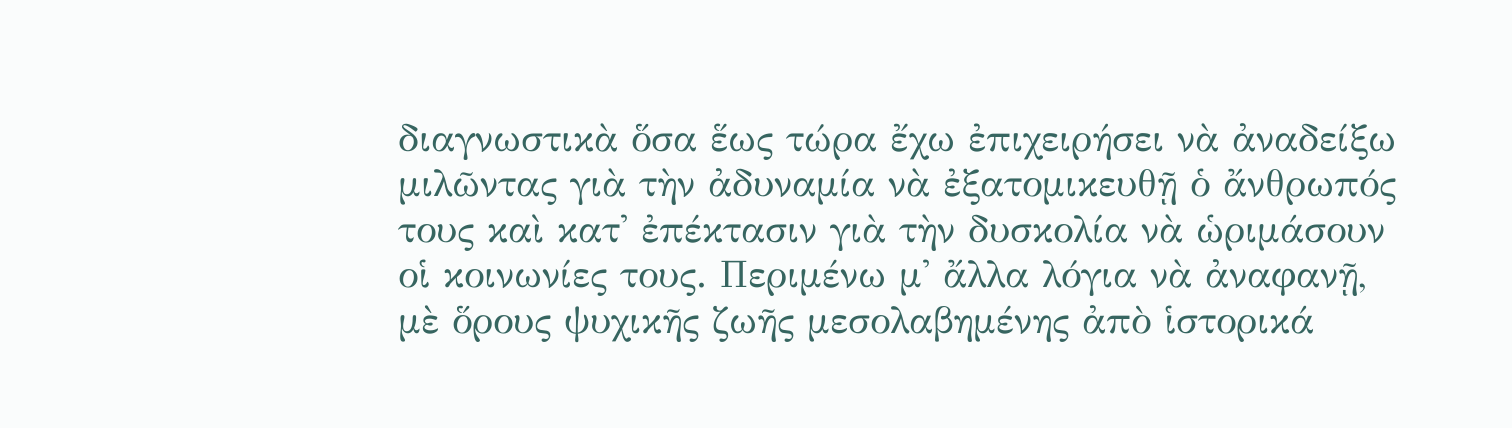διαγνωστικὰ ὅσα ἕως τώρα ἔχω ἐπιχειρήσει νὰ ἀναδείξω μιλῶντας γιὰ τὴν ἀδυναμία νὰ ἐξατομικευθῇ ὁ ἄνθρωπός τους καὶ κατ' ἐπέκτασιν γιὰ τὴν δυσκολία νὰ ὡριμάσουν οἱ κοινωνίες τους. Περιμένω μ' ἄλλα λόγια νὰ ἀναφανῇ, μὲ ὅρους ψυχικῆς ζωῆς μεσολαβημένης ἀπὸ ἱστορικά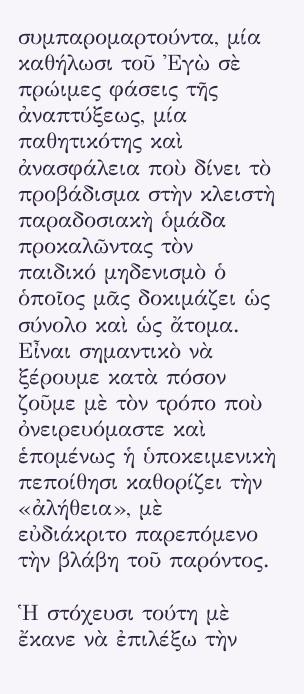συμπαρομαρτούντα, μία καθήλωσι τοῦ Ἐγὼ σὲ πρώιμες φάσεις τῆς ἀναπτύξεως, μία παθητικότης καὶ ἀνασφάλεια ποὺ δίνει τὸ προβάδισμα στὴν κλειστὴ παραδοσιακὴ ὁμάδα προκαλῶντας τὸν παιδικό μηδενισμὸ ὁ ὁποῖος μᾶς δοκιμάζει ὡς σύνολο καὶ ὡς ἄτομα. Εἶναι σημαντικὸ νὰ ξέρουμε κατὰ πόσον ζοῦμε μὲ τὸν τρόπο ποὺ ὀνειρευόμαστε καὶ ἑπομένως ἡ ὑποκειμενικὴ πεποίθησι καθορίζει τὴν «ἀλήθεια», μὲ εὐδιάκριτο παρεπόμενο τὴν βλάβη τοῦ παρόντος.

Ἡ στόχευσι τούτη μὲ ἔκανε νὰ ἐπιλέξω τὴν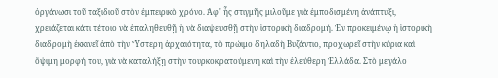ὀργάνωσι τοῦ ταξιδιοῦ στὸν ἐμπειρικὸ χρόνο. Ἀφ' ἧς στιγμῆς μιλοῦμε γιὰ ἐμποδισμένη ἀνάπτυξι, χρειάζεται κάτι τέτοιο νὰ ἐπαληθευθῇ ἡ νὰ διαψευσθῇ στὴν ἱστορικὴ διαδρομή. Ἐν προκειμένῳ ἡ ἱστορικὴ διαδρομὴ ἐκκινεῖ ἀπὸ τὴν Ὕστερη ἀρχαιότητα, τὸ πρώιμο δηλαδὴ Βυζάντιο, προχωρεῖ στὴν κύρια καὶ ὄψιμη μορφή του, γιὰ νὰ καταλήξῃ στὴν τουρκοκρατούμενη καὶ τὴν ἐλεύθερη Ἑλλάδα. Στὸ μεγάλο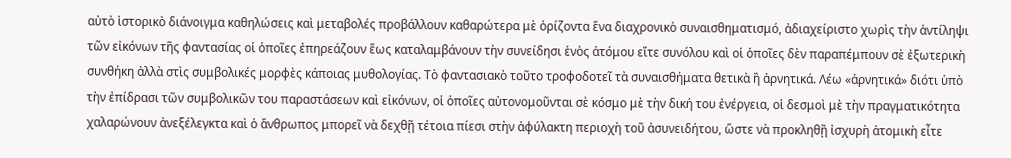αὐτὸ ἱστορικὸ διάνοιγμα καθηλώσεις καὶ μεταβολές προβάλλουν καθαρώτερα μὲ ὁρίζοντα ἕνα διαχρονικὸ συναισθηματισμό, ἀδιαχείριστο χωρὶς τὴν ἀντίληψι τῶν εἰκόνων τῆς φαντασίας οἱ ὁποῖες ἐπηρεάζουν ἕως καταλαμβάνουν τὴν συνείδησι ἑνὸς ἀτόμου εἴτε συνόλου καὶ οἱ ὁποῖες δὲν παραπέμπουν σὲ ἐξωτερικὴ συνθήκη ἀλλὰ στὶς συμβολικές μορφὲς κάποιας μυθολογίας. Τὸ φαντασιακὸ τοῦτο τροφοδοτεῖ τὰ συναισθήματα θετικὰ ἢ ἀρνητικά. Λέω «ἀρνητικά» διότι ὑπὸ τὴν ἐπίδρασι τῶν συμβολικῶν του παραστάσεων καὶ εἰκόνων, οἱ ὁποῖες αὐτονομοῦνται σὲ κόσμο μὲ τὴν δική του ἐνέργεια, οἱ δεσμοὶ μὲ τὴν πραγματικότητα χαλαρώνουν ἀνεξέλεγκτα καὶ ὁ ἄνθρωπος μπορεῖ νὰ δεχθῇ τέτοια πίεσι στὴν ἀφύλακτη περιοχὴ τοῦ ἀσυνειδήτου, ὥστε νὰ προκληθῇ ἰσχυρὴ ἀτομικὴ εἶτε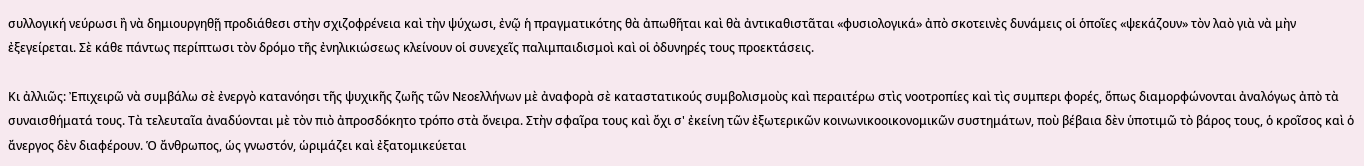συλλογική νεύρωσι ἢ νὰ δημιουργηθῇ προδιάθεσι στὴν σχιζοφρένεια καὶ τὴν ψύχωσι, ἐνῷ ἡ πραγματικότης θὰ ἀπωθῆται καὶ θὰ ἀντικαθιστᾶται «φυσιολογικά» ἀπὸ σκοτεινὲς δυνάμεις οἱ ὁποῖες «ψεκάζουν» τὸν λαὸ γιὰ νὰ μὴν ἐξεγείρεται. Σὲ κάθε πάντως περίπτωσι τὸν δρόμο τῆς ἐνηλικιώσεως κλείνουν οἱ συνεχεῖς παλιμπαιδισμοὶ καὶ οἱ ὀδυνηρές τους προεκτάσεις.

Κι ἀλλιῶς: Ἐπιχειρῶ νὰ συμβάλω σὲ ἐνεργὸ κατανόησι τῆς ψυχικῆς ζωῆς τῶν Νεοελλήνων μὲ ἀναφορὰ σὲ καταστατικούς συμβολισμοὺς καὶ περαιτέρω στὶς νοοτροπίες καὶ τὶς συμπερι φορές, ὅπως διαμορφώνονται ἀναλόγως ἀπὸ τὰ συναισθήματά τους. Τὰ τελευταῖα ἀναδύονται μὲ τὸν πιὸ ἀπροσδόκητο τρόπο στὰ ὄνειρα. Στὴν σφαῖρα τους καὶ ὄχι σ' ἐκείνη τῶν ἐξωτερικῶν κοινωνικοοικονομικῶν συστημάτων, ποὺ βέβαια δὲν ὑποτιμῶ τὸ βάρος τους, ὁ κροῖσος καὶ ὁ ἄνεργος δὲν διαφέρουν. Ὁ ἄνθρωπος, ὡς γνωστόν, ὡριμάζει καὶ ἐξατομικεύεται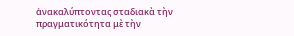ἀνακαλύπτοντας σταδιακὰ τὴν πραγματικότητα μὲ τὴν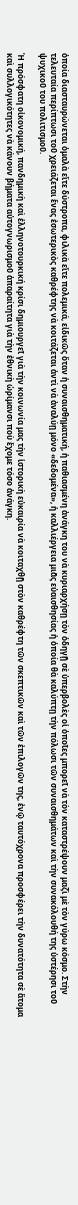ὁποία διασταυρώνεται ὁμαλὰ εἴτε δύστροπα, φιλικὰ εἴτε πολεμικά, εἰδικῶς ὅταν ἡ συναισθηματική, ἡ παθιασμένη ἀνάγκη του νὰ κυριαρχήσῃ τὸν ὁδηγῇ σὲ ὑπερβολὲς οἱ ὁποῖες μπορεῖ νὰ τὸν καταστρέψουν μαζὶ μὲ τὸν γύρω κόσμο. Στὴν τελευταία περίπτωσι τοῦ χρειάζεται ἕνας ἐσωτερικὸς καθρέφτης νὰ κοιτάζεται ἀντὶ νὰ ἀναλύῃ μόνο «δεδομένα», ἡ καλλιέργεια μιᾶς εὐαισθησίας ἡ ὁποία θὰ καλύπτῃ τὴν πόλωσι τῶν συναισθημάτων καὶ τὴν συνακόλουθή της ὑστέρησι τοῦ ψυχικοῦ του πολιτισμοῦ.

Ἡ πρόσφατη οἰκονομική, πανδημικὴ καὶ ἑλληνοτουρκική κρίσι δημιουργεῖ γιὰ τὴν κοινωνία μας τὴν ἱστορικὴ εὐκαιρία νὰ κοιταχθῇ στὸν καθρέφτη τῶν σκεπτικῶν καὶ τῶν ἐπιλογῶν της, ἐνῷ ταυτόχρονα προσφέρει τὴν δυνατότητα σὲ ἄτομα καὶ συλλογικότητες νὰ κάνουν βήματα αὐτογνωρισμοῦ ἀπαραίτητα γιὰ τὴν ἐθνικὴ ὡρίμανσι ποὺ ἔχομε τόσο ἀνάγκη.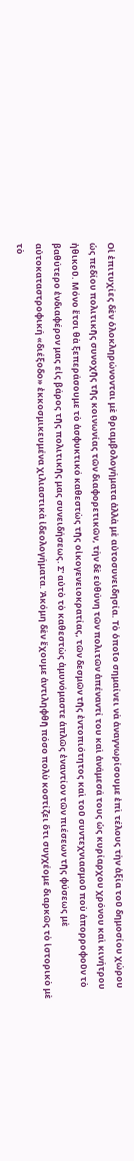Οἱ ἐπιτυχίες δὲν ὁλοκληρώνονται μὲ θριαμβολογήματα ἀλλὰ μὲ αὐτοσυνειδησία. Τὸ ὁποῖο σημαίνει νὰ ἀναγνωρίσουμε ἐπὶ τέλους τὴν ἀξία τοῦ δημοσίου χώρου ὡς πεδίου πολιτικῆς συνοχῆς τῆς κοινωνίας τῶν διαφορετικῶν, τὴν δὲ εὐθύνη τῶν πολιτῶν ἀπέναντί του καὶ ἀνάμεσά τους ὡς κυρίαρχου χρόνου καὶ κινήτρου ἠθικοῦ. Μόνο ἔτσι θὰ ξεπεράσουμε τὸ ἀσφυκτικό καθεστὼς τῆς οἰκογενειοκρατίας, τῶν δεσμῶν τῆς ἐντοπιότητος καὶ τοῦ συντεχνιασμοῦ ποὺ ἀπορροφοῦν τὸ βαθύτερο ἐνδιαφέρον μας εἰς βάρος τῆς πολιτικῆς μας συνειδήσεως. Σ' αὐτὸ τὸ καθεστὼς ἀμυνόμαστε ἁπλῶς ἐναντίον τῶν πιέσεων τῆς φύσεως μὲ αὐτοκαταστροφική «διέξοδο» ἐκκοσμικευμένα χιλιαστικὰ ἰδεολογήματα. Ἀκόμη δὲν ἔχουμε ἀντιληφθῆ πόσο πολὺ κοστίζει ὅτι συγχέομε διαρκῶς τὸ ἱστορικὸ μὲ τὸ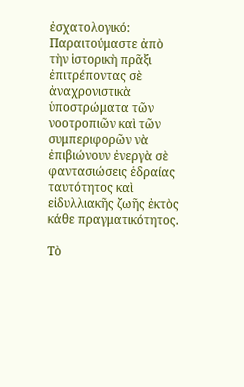ἐσχατολογικό: Παραιτούμαστε ἀπὸ τὴν ἱστορικὴ πρᾶξι ἐπιτρέποντας σὲ ἀναχρονιστικὰ ὑποστρώματα τῶν νοοτροπιῶν καὶ τῶν συμπεριφορῶν νὰ ἐπιβιώνουν ἐνεργὰ σὲ φαντασιώσεις ἑδραίας ταυτότητος καὶ εἰδυλλιακῆς ζωῆς ἐκτὸς κάθε πραγματικότητος.

Τὸ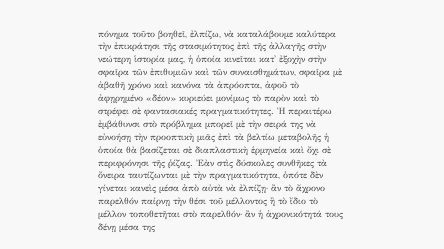πόνημα τοῦτο βοηθεῖ, ἐλπίζω, νὰ καταλάβουμε καλύτερα τὴν ἐπικράτησι τῆς στασιμότητος ἐπὶ τῆς ἀλλαγῆς στὴν νεώτερη ἱστορία μας, ἡ ὁποία κινεῖται κατ' ἐξοχὴν στὴν σφαῖρα τῶν ἐπιθυμιῶν καὶ τῶν συναισθημάτων, σφαῖρα μὲ ἀβαθῆ χρόνο καὶ κανόνα τὰ ἀπρόοπτα, ἀφοῦ τὸ ἀφῃρημένο «δέον» κυριεύει μονίμως τὸ παρὸν καὶ τὸ στρέφει σὲ φαντασιακές πραγματικότητες. Ἡ περαιτέρω ἐμβάθυνσι στὸ πρόβλημα μπορεῖ μὲ τὴν σειρά της νὰ εὐνοήσῃ τὴν προοπτικὴ μιᾶς ἐπὶ τὰ βελτίω μεταβολῆς ἡ ὁποία θὰ βασίζεται σὲ διαπλαστικὴ ἑρμηνεία καὶ ὄχι σὲ περιφρόνησι τῆς ῥίζας. Ἐὰν στὶς δύσκολες συνθῆκες τὰ ὄνειρα ταυτίζωνται μὲ τὴν πραγματικότητα, ὁπότε δὲν γίνεται κανεὶς μέσα ἀπὸ αὐτὰ νὰ ἐλπίζῃ· ἂν τὸ ἄχρονο παρελθόν παίρνῃ τὴν θέσι τοῦ μέλλοντος ἢ τὸ ἴδιο τὸ μέλλον τοποθετῆται στὸ παρελθόν· ἂν ἡ ἀχρονικότητά τους δένῃ μέσα της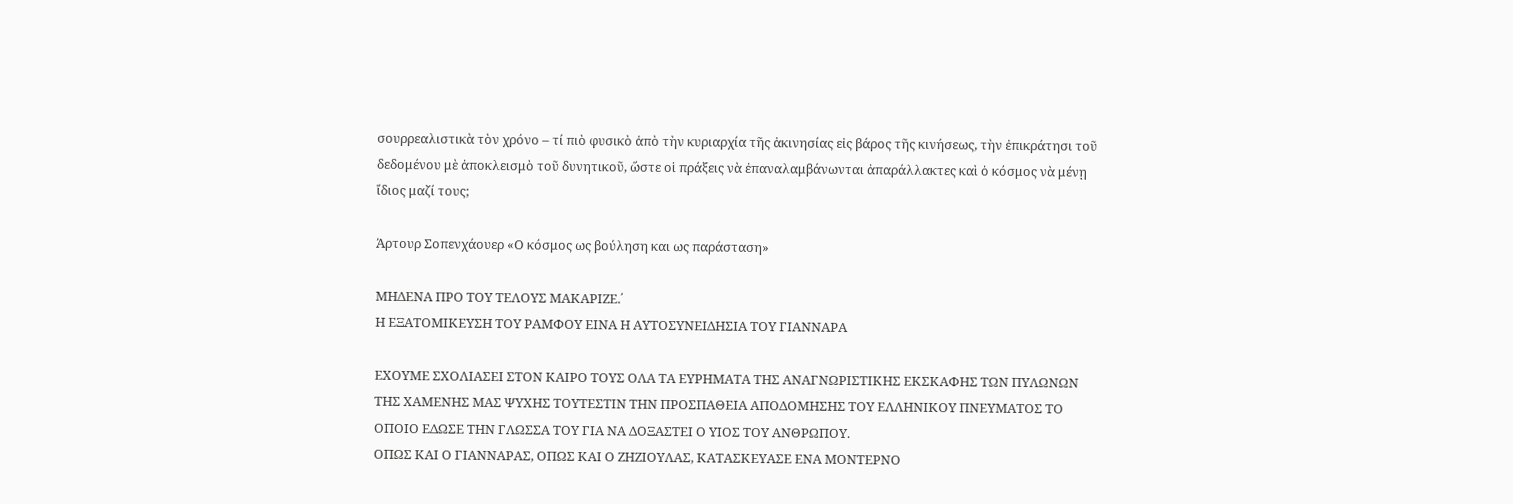σουρρεαλιστικὰ τὸν χρόνο – τί πιὸ φυσικὸ ἀπὸ τὴν κυριαρχία τῆς ἀκινησίας εἰς βάρος τῆς κινήσεως, τὴν ἐπικράτησι τοῦ δεδομένου μὲ ἀποκλεισμὸ τοῦ δυνητικοῦ, ὥστε οἱ πράξεις νὰ ἐπαναλαμβάνωνται ἀπαράλλακτες καὶ ὁ κόσμος νὰ μένῃ ἴδιος μαζί τους;

Άρτουρ Σοπενχάουερ «Ο κόσμος ως βούληση και ως παράσταση»

ΜΗΔΕΝΑ ΠΡΟ ΤΟΥ ΤΕΛΟΥΣ ΜΑΚΑΡΙΖΕ.΄
Η ΕΞΑΤΟΜΙΚΕΥΣΗ ΤΟΥ ΡΑΜΦΟΥ ΕΙΝΑ Η ΑΥΤΟΣΥΝΕΙΔΗΣΙΑ ΤΟΥ ΓΙΑΝΝΑΡΑ

ΕΧΟΥΜΕ ΣΧΟΛΙΑΣΕΙ ΣΤΟΝ ΚΑΙΡΟ ΤΟΥΣ ΟΛΑ ΤΑ ΕΥΡΗΜΑΤΑ ΤΗΣ ΑΝΑΓΝΩΡΙΣΤΙΚΗΣ ΕΚΣΚΑΦΗΣ ΤΩΝ ΠΥΛΩΝΩΝ ΤΗΣ ΧΑΜΕΝΗΣ ΜΑΣ ΨΥΧΗΣ ΤΟΥΤΕΣΤΙΝ ΤΗΝ ΠΡΟΣΠΑΘΕΙΑ ΑΠΟΔΟΜΗΣΗΣ ΤΟΥ ΕΛΛΗΝΙΚΟΥ ΠΝΕΥΜΑΤΟΣ ΤΟ ΟΠΟΙΟ ΕΔΩΣΕ ΤΗΝ ΓΛΩΣΣΑ ΤΟΥ ΓΙΑ ΝΑ ΔΟΞΑΣΤΕΙ Ο ΥΙΟΣ ΤΟΥ ΑΝΘΡΩΠΟΥ.
ΟΠΩΣ ΚΑΙ Ο ΓΙΑΝΝΑΡΑΣ, ΟΠΩΣ ΚΑΙ Ο ΖΗΖΙΟΥΛΑΣ, ΚΑΤΑΣΚΕΥΑΣΕ ΕΝΑ ΜΟΝΤΕΡΝΟ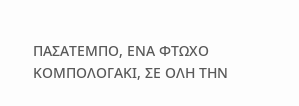ΠΑΣΑΤΕΜΠΟ, ΕΝΑ ΦΤΩΧΟ ΚΟΜΠΟΛΟΓΑΚΙ, ΣΕ ΟΛΗ ΤΗΝ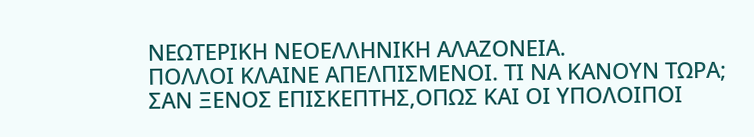ΝΕΩΤΕΡΙΚΗ ΝΕΟΕΛΛΗΝΙΚΗ ΑΛΑΖΟΝΕΙΑ.
ΠΟΛΛΟΙ ΚΛΑΙΝΕ ΑΠΕΛΠΙΣΜΕΝΟΙ. ΤΙ ΝΑ ΚΑΝΟΥΝ ΤΩΡΑ;
ΣΑΝ ΞΕΝΟΣ ΕΠΙΣΚΕΠΤΗΣ,ΟΠΩΣ ΚΑΙ ΟΙ ΥΠΟΛΟΙΠΟΙ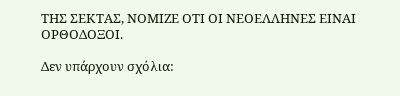ΤΗΣ ΣΕΚΤΑΣ, ΝΟΜΙΖΕ ΟΤΙ ΟΙ ΝΕΟΕΛΛΗΝΕΣ ΕΙΝΑΙ ΟΡΘΟΔΟΞΟΙ.

Δεν υπάρχουν σχόλια: